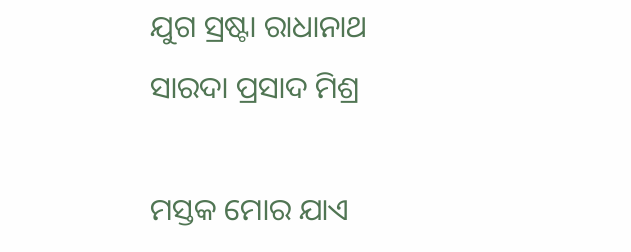ଯୁଗ ସ୍ରଷ୍ଟା ରାଧାନାଥ
ସାରଦା ପ୍ରସାଦ ମିଶ୍ର

ମସ୍ତକ ମୋର ଯାଏ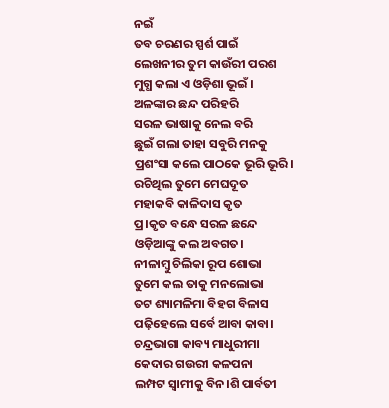ନଇଁ
ତବ ଚରଣର ସ୍ପର୍ଶ ପାଇଁ
ଲେଖନୀର ତୁମ କାଉଁରୀ ପରଶ
ମୁଗ୍ଧ କଲା ଏ ଓଡ଼ିଶା ଭୂଇଁ ।
ଅଳଙ୍କାର ଛନ୍ଦ ପରିହରି
ସରଳ ଭାଷାକୁ ନେଲ ବରି
ଛୁଇଁ ଗଲା ତାହା ସବୁରି ମନକୁ
ପ୍ରଶଂସା କଲେ ପାଠକେ ଭୂରି ଭୂରି।
ରଚିଥିଲ ତୁମେ ମେଘଦୂତ
ମହାକବି କାଳିଦାସ କୃତ
ପ୍ର।କୃତ ବନ୍ଧେ ସରଳ ଛନ୍ଦେ
ଓଡ଼ିଆଙ୍କୁ କଲ ଅବଗତ।
ନୀଳାମ୍ବୁ ଚିଲିକା ରୂପ ଶୋଭା
ତୁମେ କଲ ତାକୁ ମନଲୋଭା
ତଟ ଶ୍ୟାମଳିମା ବିହଗ ବିଳାସ
ପଢ଼ିହେଲେ ସର୍ବେ ଆବା କାବା।
ଚନ୍ଦ୍ରଭାଗା କାବ୍ୟ ମାଧୁରୀମା
କେଦାର ଗଉରୀ କଳପନା
ଲମ୍ପଟ ସ୍ୱାମୀକୁ ବିନ।ଶି ପାର୍ବତୀ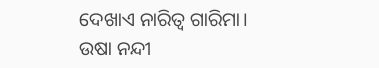ଦେଖାଏ ନାରିତ୍ଵ ଗାରିମା।
ଉଷା ନନ୍ଦୀ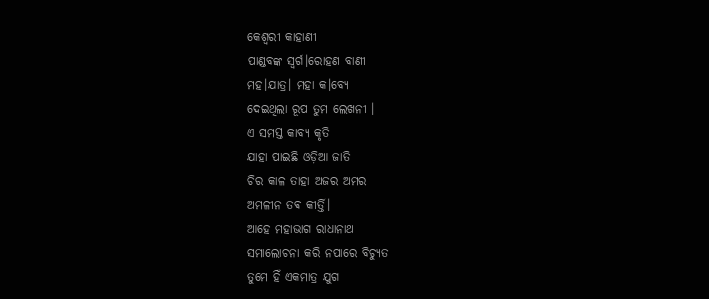କେଶ୍ୱରୀ କାହାଣୀ
ପାଣ୍ଡବଙ୍କ ସ୍ଵର୍ଗ।ରୋହଣ ବାଣୀ
ମହ।ଯାତ୍ର। ମହା କ।ବ୍ୟେ
ଦେଇଥିଲା ରୂପ ତୁମ ଲେଖନୀ ।
ଏ ସମସ୍ତ କାବ୍ୟ କୃତି
ଯାହା ପାଇଛି ଓଡ଼ିଆ ଜାତି
ଚିର କାଳ ତାହା ଅଜର ଅମର
ଅମଳୀନ ତଵ କୀର୍ତ୍ତି।
ଆହେ ମହାଭାଗ ରାଧାନାଥ
ସମାଲୋଚନା କରି ନପାରେ ବିଚ୍ୟୁତ
ତୁମେ ହିଁ ଏକମାତ୍ର ଯୁଗ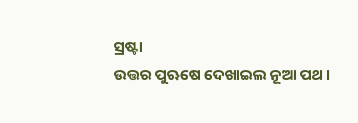ସ୍ରଷ୍ଟା
ଉତ୍ତର ପୁଋଷେ ଦେଖାଇଲ ନୂଆ ପଥ ।